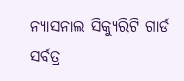ନ୍ୟାସନାଲ ସିକ୍ୟୁରିଟି ଗାର୍ଡ
ସର୍ବତ୍ର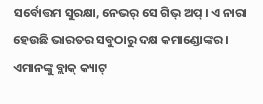ସର୍ବୋତ୍ତମ ସୁରକ୍ଷା, ନେଭର୍ ସେ ଗିଭ୍ ଅପ୍ । ଏ ନାରା ହେଉଛି ଭାରତର ସବୁଠାରୁ ଦକ୍ଷ କମାଣ୍ଡୋଙ୍କର । ଏମାନଙ୍କୁ ବ୍ଲାକ୍ କ୍ୟାଟ୍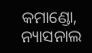କମାଣ୍ଡୋ, ନ୍ୟାସନାଲ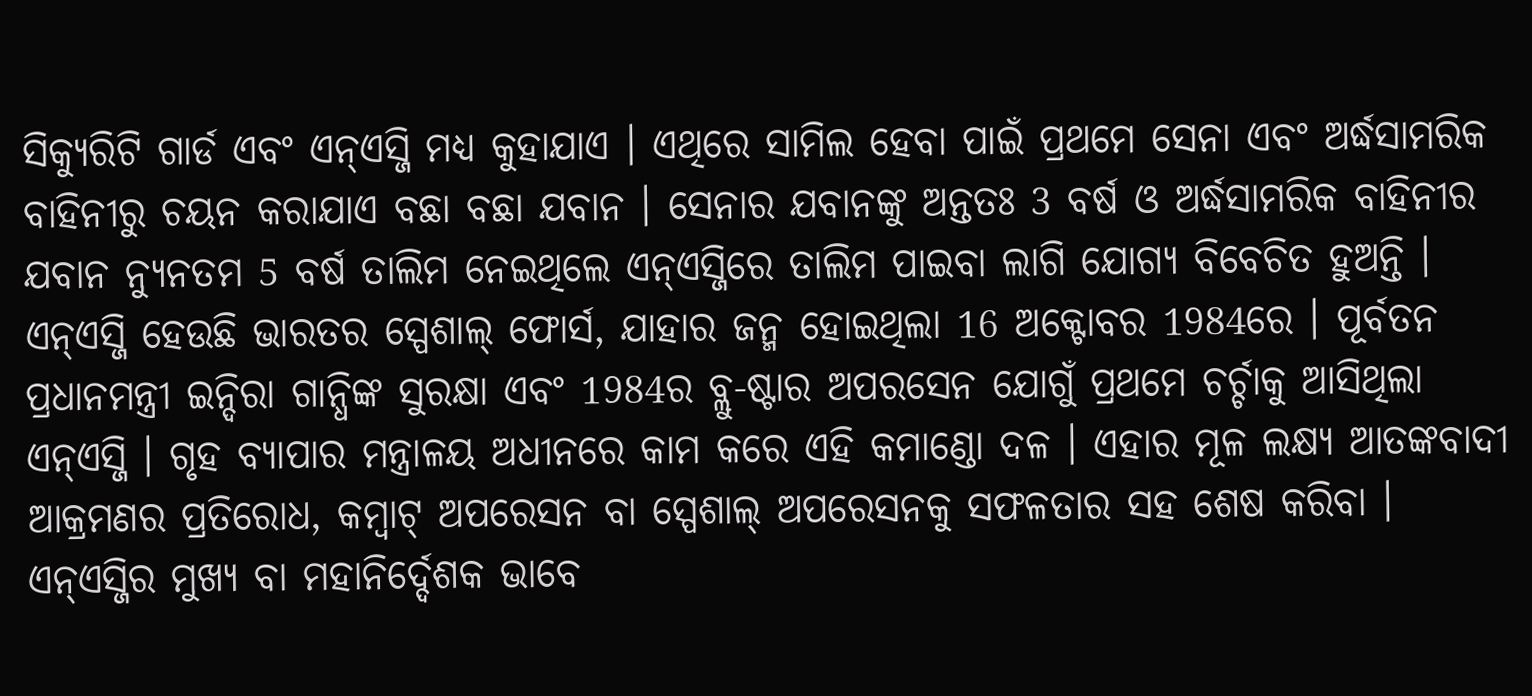ସିକ୍ୟୁରିଟି ଗାର୍ଡ ଏବଂ ଏନ୍ଏସ୍ଜି ମଧ୍ୟ କୁହାଯାଏ । ଏଥିରେ ସାମିଲ ହେବା ପାଇଁ ପ୍ରଥମେ ସେନା ଏବଂ ଅର୍ଦ୍ଧସାମରିକ ବାହିନୀରୁ ଚୟନ କରାଯାଏ ବଛା ବଛା ଯବାନ । ସେନାର ଯବାନଙ୍କୁ ଅନ୍ତତଃ 3 ବର୍ଷ ଓ ଅର୍ଦ୍ଧସାମରିକ ବାହିନୀର ଯବାନ ନ୍ୟୁନତମ 5 ବର୍ଷ ତାଲିମ ନେଇଥିଲେ ଏନ୍ଏସ୍ଜିରେ ତାଲିମ ପାଇବା ଲାଗି ଯୋଗ୍ୟ ବିବେଚିତ ହୁଅନ୍ତି । ଏନ୍ଏସ୍ଜି ହେଉଛି ଭାରତର ସ୍ପେଶାଲ୍ ଫୋର୍ସ, ଯାହାର ଜନ୍ମ ହୋଇଥିଲା 16 ଅକ୍ଟୋବର 1984ରେ । ପୂର୍ବତନ ପ୍ରଧାନମନ୍ତ୍ରୀ ଇନ୍ଦିରା ଗାନ୍ଧିଙ୍କ ସୁରକ୍ଷା ଏବଂ 1984ର ବ୍ଲୁ-ଷ୍ଟାର ଅପରସେନ ଯୋଗୁଁ ପ୍ରଥମେ ଚର୍ଚ୍ଚାକୁ ଆସିଥିଲା ଏନ୍ଏସ୍ଜି । ଗୃହ ବ୍ୟାପାର ମନ୍ତ୍ରାଳୟ ଅଧୀନରେ କାମ କରେ ଏହି କମାଣ୍ଡୋ ଦଳ । ଏହାର ମୂଳ ଲକ୍ଷ୍ୟ ଆତଙ୍କବାଦୀ ଆକ୍ରମଣର ପ୍ରତିରୋଧ, କମ୍ବାଟ୍ ଅପରେସନ ବା ସ୍ପେଶାଲ୍ ଅପରେସନକୁ ସଫଳତାର ସହ ଶେଷ କରିବା । ଏନ୍ଏସ୍ଜିର ମୁଖ୍ୟ ବା ମହାନିର୍ଦ୍ଦେଶକ ଭାବେ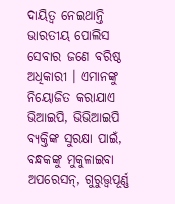ଦାୟିତ୍ୱ ନେଇଥାନ୍ତି ଭାରତୀୟ ପୋଲିସ ସେବାର ଜଣେ ବରିଷ୍ଠ ଅଧିକାରୀ । ଏମାନଙ୍କୁ ନିୟୋଜିତ କରାଯାଏ ଭିଆଇପି, ଭିଭିଆଇପି ବ୍ୟକ୍ତିଙ୍କ ସୁରକ୍ଷା ପାଇଁ, ବନ୍ଧକଙ୍କୁ ମୁକୁଳାଇବା ଅପରେସନ୍, ଗୁରୁତ୍ତ୍ୱପୂର୍ଣ୍ଣ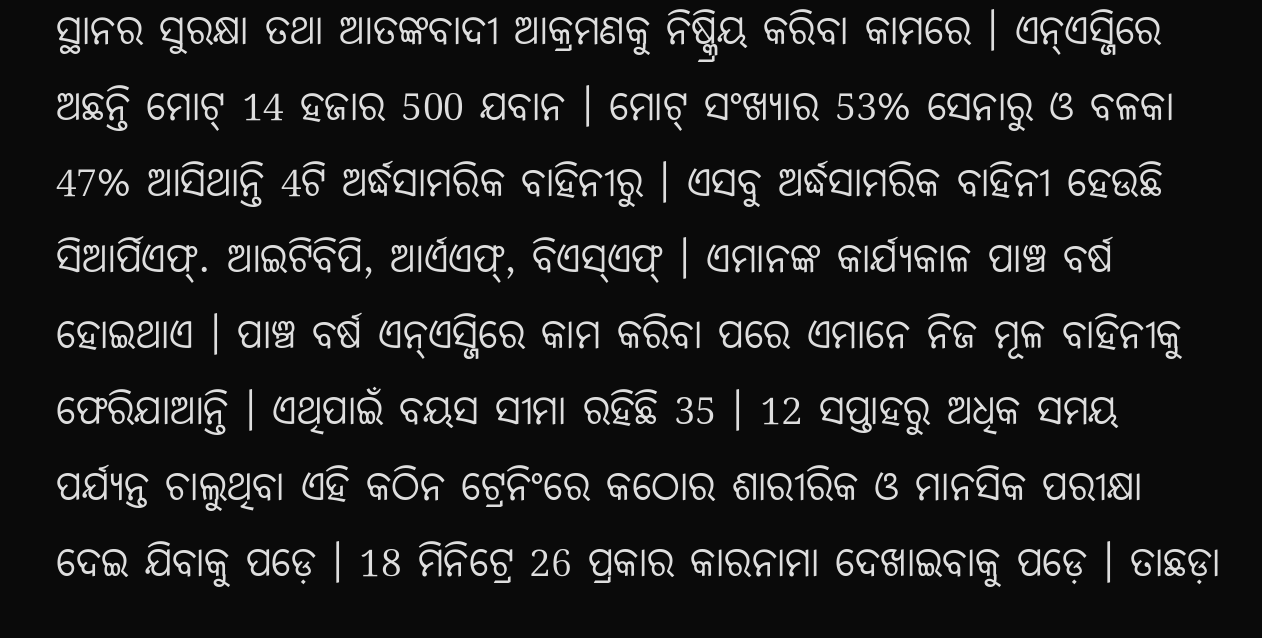ସ୍ଥାନର ସୁରକ୍ଷା ତଥା ଆତଙ୍କବାଦୀ ଆକ୍ରମଣକୁ ନିଷ୍କ୍ରିୟ କରିବା କାମରେ । ଏନ୍ଏସ୍ଜିରେ ଅଛନ୍ତି ମୋଟ୍ 14 ହଜାର 500 ଯବାନ । ମୋଟ୍ ସଂଖ୍ୟାର 53% ସେନାରୁ ଓ ବଳକା 47% ଆସିଥାନ୍ତି 4ଟି ଅର୍ଦ୍ଧସାମରିକ ବାହିନୀରୁ । ଏସବୁ ଅର୍ଦ୍ଧସାମରିକ ବାହିନୀ ହେଉଛି ସିଆର୍ପିଏଫ୍. ଆଇଟିବିପି, ଆର୍ଏଏଫ୍, ବିଏସ୍ଏଫ୍ । ଏମାନଙ୍କ କାର୍ଯ୍ୟକାଳ ପାଞ୍ଚ ବର୍ଷ ହୋଇଥାଏ । ପାଞ୍ଚ ବର୍ଷ ଏନ୍ଏସ୍ଜିରେ କାମ କରିବା ପରେ ଏମାନେ ନିଜ ମୂଳ ବାହିନୀକୁ ଫେରିଯାଆନ୍ତି । ଏଥିପାଇଁ ବୟସ ସୀମା ରହିଛି 35 । 12 ସପ୍ତାହରୁ ଅଧିକ ସମୟ ପର୍ଯ୍ୟନ୍ତ ଚାଲୁଥିବା ଏହି କଠିନ ଟ୍ରେନିଂରେ କଠୋର ଶାରୀରିକ ଓ ମାନସିକ ପରୀକ୍ଷା ଦେଇ ଯିବାକୁ ପଡ଼େ । 18 ମିନିଟ୍ରେ 26 ପ୍ରକାର କାରନାମା ଦେଖାଇବାକୁ ପଡ଼େ । ତାଛଡ଼ା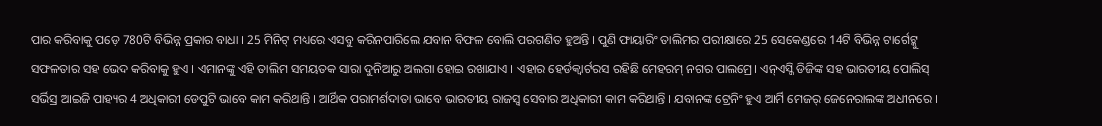ପାର କରିବାକୁ ପଡ଼େ 780ଟି ବିଭିନ୍ନ ପ୍ରକାର ବାଧା । 25 ମିନିଟ୍ ମଧ୍ୟରେ ଏସବୁ କରିନପାରିଲେ ଯବାନ ବିଫଳ ବୋଲି ପରଗଣିତ ହୁଅନ୍ତି । ପୁଣି ଫାୟାରିଂ ତାଲିମର ପରୀକ୍ଷାରେ 25 ସେକେଣ୍ଡରେ 14ଟି ବିଭିନ୍ନ ଟାର୍ଗେଟ୍କୁ ସଫଳତାର ସହ ଭେଦ କରିବାକୁ ହୁଏ । ଏମାନଙ୍କୁ ଏହି ତାଲିମ ସମୟତକ ସାରା ଦୁନିଆରୁ ଅଲଗା ହୋଇ ରଖାଯାଏ । ଏହାର ହେର୍ଡକ୍ୱାର୍ଟରସ ରହିଛି ମେହରମ୍ ନଗର ପାଲମ୍ରେ। ଏନ୍ଏସ୍ଜି ଡିଜିଙ୍କ ସହ ଭାରତୀୟ ପୋଲିସ୍ ସର୍ଭିସ୍ର ଆଇଜି ପାହ୍ୟର 4 ଅଧିକାରୀ ଡେପୁଟି ଭାବେ କାମ କରିଥାନ୍ତି । ଆର୍ଥିକ ପରାମର୍ଶଦାତା ଭାବେ ଭାରତୀୟ ରାଜସ୍ୱ ସେବାର ଅଧିକାରୀ କାମ କରିଥାନ୍ତି । ଯବାନଙ୍କ ଟ୍ରେନିଂ ହୁଏ ଆର୍ମି ମେଜର୍ ଜେନେରାଲଙ୍କ ଅଧୀନରେ ।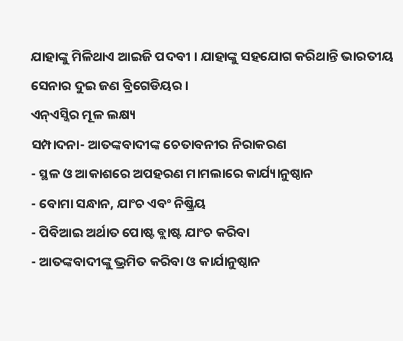ଯାହାଙ୍କୁ ମିଳିଥାଏ ଆଇଜି ପଦବୀ । ଯାହାଙ୍କୁ ସହଯୋଗ କରିଥାନ୍ତି ଭାରତୀୟ ସେନାର ଦୁଇ ଜଣ ବ୍ରିଗେଡିୟର ।
ଏନ୍ଏସ୍ଜିର ମୂଳ ଲକ୍ଷ୍ୟ
ସମ୍ପାଦନା- ଆତଙ୍କବାଦୀଙ୍କ ଚେତାବନୀର ନିରାକରଣ
- ସ୍ଥଳ ଓ ଆକାଶରେ ଅପହରଣ ମାମଲାରେ କାର୍ଯ୍ୟାନୁଷ୍ଠାନ
- ବୋମା ସନ୍ଧାନ, ଯାଂଚ ଏବଂ ନିଷ୍କ୍ରିୟ
- ପିବିଆଇ ଅର୍ଥାତ ପୋଷ୍ଟ ବ୍ଲାଷ୍ଟ ଯାଂଚ କରିବା
- ଆତଙ୍କବାଦୀଙ୍କୁ ଭ୍ରମିତ କରିବା ଓ କାର୍ଯାନୁଷ୍ଠାନ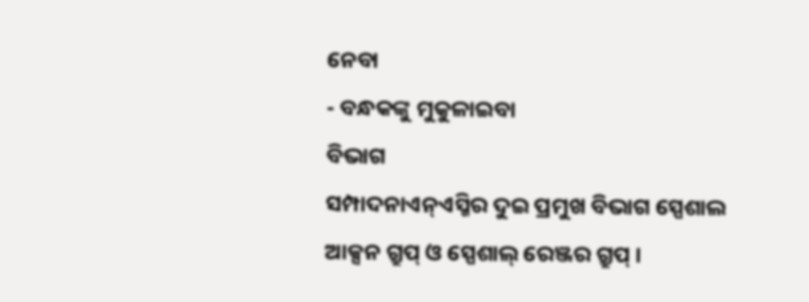ନେବା
- ବନ୍ଧକଙ୍କୁ ମୁକୁଳାଇବା
ବିଭାଗ
ସମ୍ପାଦନାଏନ୍ଏସ୍ଜିର ଦୁଇ ପ୍ରମୁଖ ବିଭାଗ ସ୍ପେଶାଲ ଆକ୍ସନ ଗ୍ରୁପ୍ ଓ ସ୍ପେଶାଲ୍ ରେଞ୍ଜର ଗ୍ରୁପ୍ ।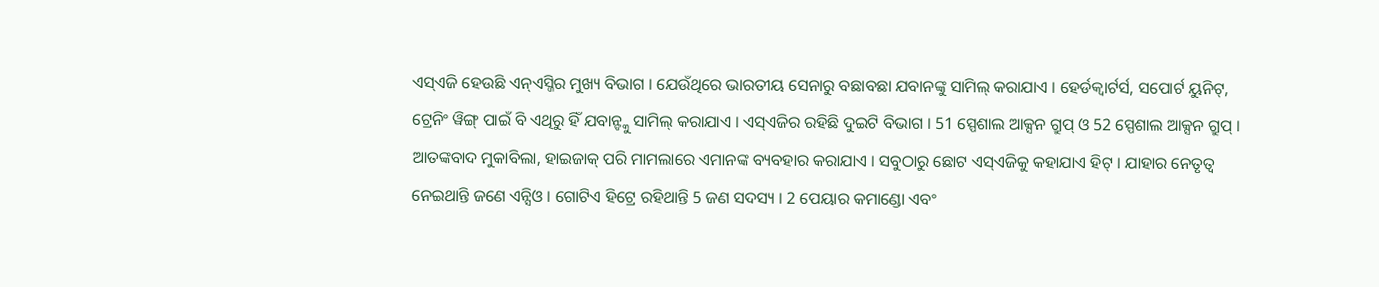ଏସ୍ଏଜି ହେଉଛି ଏନ୍ଏସ୍ଜିର ମୁଖ୍ୟ ବିଭାଗ । ଯେଉଁଥିରେ ଭାରତୀୟ ସେନାରୁ ବଛାବଛା ଯବାନଙ୍କୁ ସାମିଲ୍ କରାଯାଏ । ହେର୍ଡକ୍ୱାର୍ଟର୍ସ, ସପୋର୍ଟ ୟୁନିଟ୍, ଟ୍ରେନିଂ ୱିଙ୍ଗ୍ ପାଇଁ ବି ଏଥିରୁ ହିଁ ଯବାନ୍ଙ୍କୁ ସାମିଲ୍ କରାଯାଏ । ଏସ୍ଏଜିର ରହିଛି ଦୁଇଟି ବିଭାଗ । 51 ସ୍ପେଶାଲ ଆକ୍ସନ ଗ୍ରୁପ୍ ଓ 52 ସ୍ପେଶାଲ ଆକ୍ସନ ଗ୍ରୁପ୍ । ଆତଙ୍କବାଦ ମୁକାବିଲା, ହାଇଜାକ୍ ପରି ମାମଲାରେ ଏମାନଙ୍କ ବ୍ୟବହାର କରାଯାଏ । ସବୁଠାରୁ ଛୋଟ ଏସ୍ଏଜିକୁ କହାଯାଏ ହିଟ୍ । ଯାହାର ନେତୃତ୍ୱ ନେଇଥାନ୍ତି ଜଣେ ଏନ୍ସିଓ । ଗୋଟିଏ ହିଟ୍ରେ ରହିଥାନ୍ତି 5 ଜଣ ସଦସ୍ୟ । 2 ପେୟାର କମାଣ୍ଡୋ ଏବଂ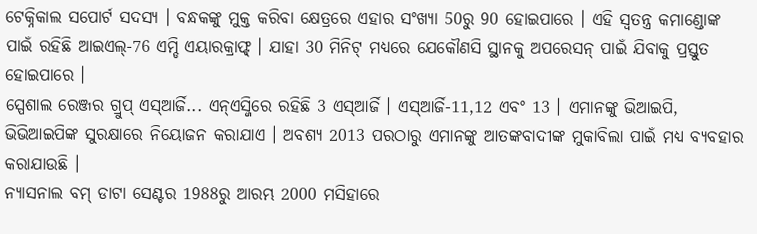ଟେକ୍ନିକାଲ ସପୋର୍ଟ ସଦସ୍ୟ । ବନ୍ଧକଙ୍କୁ ମୁକ୍ତ କରିବା କ୍ଷେତ୍ରରେ ଏହାର ସଂଖ୍ୟା 50ରୁ 90 ହୋଇପାରେ । ଏହି ସ୍ୱତନ୍ତ୍ର କମାଣ୍ଡୋଙ୍କ ପାଇଁ ରହିଛି ଆଇଏଲ୍-76 ଏମ୍ଡି ଏୟାରକ୍ରାଫ୍ଟ୍ । ଯାହା 30 ମିନିଟ୍ ମଧ୍ୟରେ ଯେକୌଣସି ସ୍ଥାନକୁ ଅପରେସନ୍ ପାଇଁ ଯିବାକୁ ପ୍ରସ୍ତୁତ ହୋଇପାରେ ।
ସ୍ପେଶାଲ ରେଞ୍ଜର ଗ୍ରୁପ୍ ଏସ୍ଆର୍ଜି... ଏନ୍ଏସ୍ଜିରେ ରହିଛି 3 ଏସ୍ଆର୍ଜି । ଏସ୍ଆର୍ଜି-11,12 ଏବଂ 13 । ଏମାନଙ୍କୁ ଭିଆଇପି, ଭିଭିଆଇପିଙ୍କ ସୁରକ୍ଷାରେ ନିୟୋଜନ କରାଯାଏ । ଅବଶ୍ୟ 2013 ପରଠାରୁ ଏମାନଙ୍କୁ ଆତଙ୍କବାଦୀଙ୍କ ମୁକାବିଲା ପାଇଁ ମଧ୍ୟ ବ୍ୟବହାର କରାଯାଉଛି ।
ନ୍ୟାସନାଲ ବମ୍ ଡାଟା ସେଣ୍ଟର 1988ରୁ ଆରମ୍ଭ 2000 ମସିହାରେ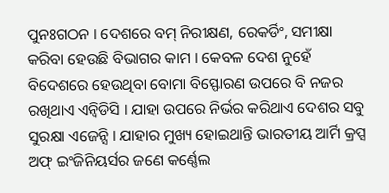ପୁନଃଗଠନ । ଦେଶରେ ବମ୍ ନିରୀକ୍ଷଣ, ରେକର୍ଡିଂ, ସମୀକ୍ଷା କରିବା ହେଉଛି ବିଭାଗର କାମ । କେବଳ ଦେଶ ନୁହେଁ ବିଦେଶରେ ହେଉଥିବା ବୋମା ବିସ୍ଫୋରଣ ଉପରେ ବି ନଜର ରଖିଥାଏ ଏନ୍ବିଡିସି । ଯାହା ଉପରେ ନିର୍ଭର କରିଥାଏ ଦେଶର ସବୁ ସୁରକ୍ଷା ଏଜେନ୍ସି । ଯାହାର ମୁଖ୍ୟ ହୋଇଥାନ୍ତି ଭାରତୀୟ ଆର୍ମି କ୍ରପ୍ସ ଅଫ୍ ଇଂଜିନିୟର୍ସର ଜଣେ କର୍ଣ୍ଣେଲ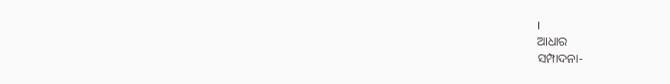।
ଆଧାର
ସମ୍ପାଦନା-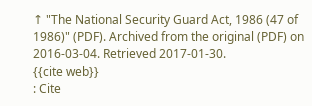↑ "The National Security Guard Act, 1986 (47 of 1986)" (PDF). Archived from the original (PDF) on 2016-03-04. Retrieved 2017-01-30.
{{cite web}}
: Cite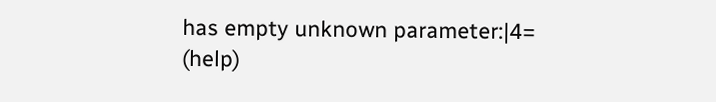has empty unknown parameter:|4=
(help)